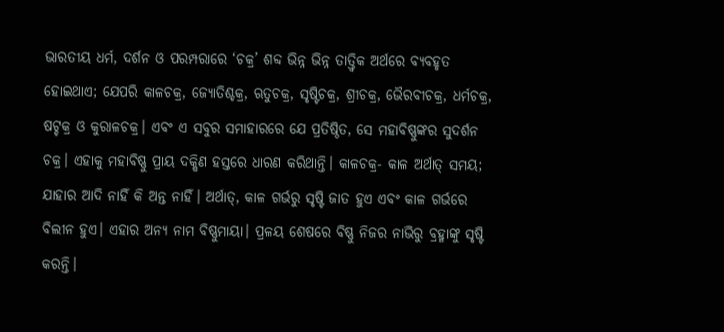ଭାରତୀୟ ଧର୍ମ, ଦର୍ଶନ ଓ ପରମ୍ପରାରେ ‘ଚକ୍ର’ ଶବ୍ଦ ଭିନ୍ନ ଭିନ୍ନ ତାତ୍ତ୍ୱିକ ଅର୍ଥରେ ବ୍ୟବହୃତ ହୋଇଥାଏ; ଯେପରି କାଳଚକ୍ର, ଜ୍ୟୋତିଶ୍ଚକ୍ର, ଋତୁଚକ୍ର, ସୃଷ୍ଟିଚକ୍ର, ଶ୍ରୀଚକ୍ର, ଭୈରବୀଚକ୍ର, ଧର୍ମଚକ୍ର, ଷଟ୍ଚକ୍ର ଓ କୁରାଳଚକ୍ର। ଏବଂ ଏ ସବୁର ସମାହାରରେ ଯେ ପ୍ରତିଷ୍ଠିତ, ସେ ମହାବିଷ୍ଣୁଙ୍କର ସୁଦର୍ଶନ ଚକ୍ର। ଏହାକୁ ମହାବିଷ୍ଣୁ ପ୍ରାୟ ଦକ୍ଷିଣ ହସ୍ତରେ ଧାରଣ କରିଥାନ୍ତି। କାଳଚକ୍ର- କାଳ ଅର୍ଥାତ୍ ସମୟ; ଯାହାର ଆଦି ନାହିଁ କି ଅନ୍ତ ନାହିଁ। ଅର୍ଥାତ୍, କାଳ ଗର୍ଭରୁ ସୃଷ୍ଟି ଜାତ ହୁଏ ଏବଂ କାଳ ଗର୍ଭରେ ବିଲୀନ ହୁଏ। ଏହାର ଅନ୍ୟ ନାମ ବିଷ୍ଣୁମାୟା। ପ୍ରଳୟ ଶେଷରେ ବିଷ୍ଣୁ ନିଜର ନାଭିରୁ ବ୍ରହ୍ମାଙ୍କୁ ସୃଷ୍ଟି କରନ୍ତି।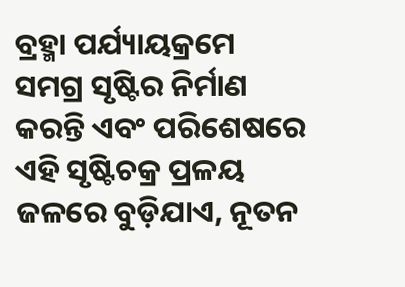ବ୍ରହ୍ମା ପର୍ଯ୍ୟାୟକ୍ରମେ ସମଗ୍ର ସୃଷ୍ଟିର ନିର୍ମାଣ କରନ୍ତି ଏବଂ ପରିଶେଷରେ ଏହି ସୃଷ୍ଟିଚକ୍ର ପ୍ରଳୟ ଜଳରେ ବୁଡ଼ିଯାଏ, ନୂତନ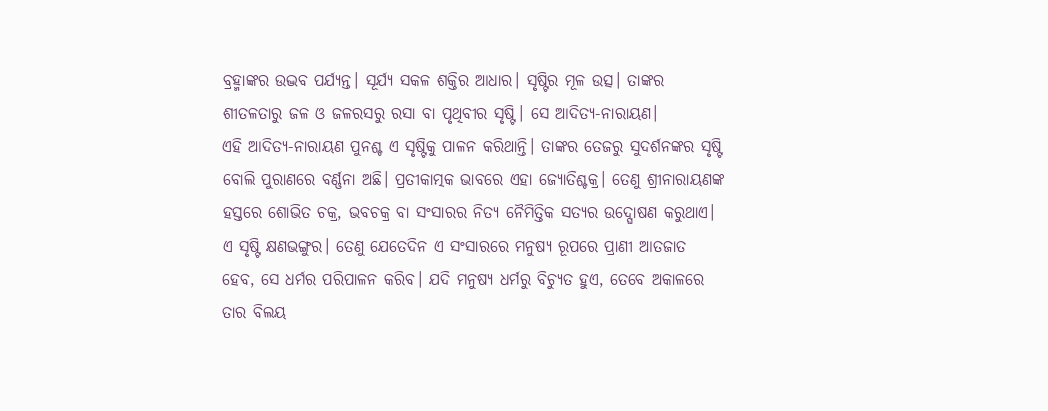ବ୍ରହ୍ମାଙ୍କର ଉଦ୍ଭବ ପର୍ଯ୍ୟନ୍ତ। ସୂର୍ଯ୍ୟ ସକଳ ଶକ୍ତିର ଆଧାର। ସୃଷ୍ଟିର ମୂଳ ଉତ୍ସ। ତାଙ୍କର ଶୀତଳତାରୁ ଜଳ ଓ ଜଳରସରୁ ରସା ବା ପୃଥିବୀର ସୃଷ୍ଟି। ସେ ଆଦିତ୍ୟ-ନାରାୟଣ।
ଏହି ଆଦିତ୍ୟ-ନାରାୟଣ ପୁନଶ୍ଚ ଏ ସୃଷ୍ଟିକୁ ପାଳନ କରିଥାନ୍ତି। ତାଙ୍କର ତେଜରୁ ସୁଦର୍ଶନଙ୍କର ସୃଷ୍ଟି ବୋଲି ପୁରାଣରେ ବର୍ଣ୍ଣନା ଅଛି। ପ୍ରତୀକାତ୍ମକ ଭାବରେ ଏହା ଜ୍ୟୋତିଶ୍ଚକ୍ର। ତେଣୁ ଶ୍ରୀନାରାୟଣଙ୍କ ହସ୍ତରେ ଶୋଭିତ ଚକ୍ର, ଭବଚକ୍ର ବା ସଂସାରର ନିତ୍ୟ ନୈମିତ୍ତିକ ସତ୍ୟର ଉଦ୍ଘୋଷଣ କରୁଥାଏ। ଏ ସୃଷ୍ଟି କ୍ଷଣଭଙ୍ଗୁର। ତେଣୁ ଯେତେଦିନ ଏ ସଂସାରରେ ମନୁଷ୍ୟ ରୂପରେ ପ୍ରାଣୀ ଆତଜାତ ହେବ, ସେ ଧର୍ମର ପରିପାଳନ କରିବ। ଯଦି ମନୁଷ୍ୟ ଧର୍ମରୁ ବିଚ୍ୟୁତ ହୁଏ, ତେବେ ଅକାଳରେ ତାର ବିଲୟ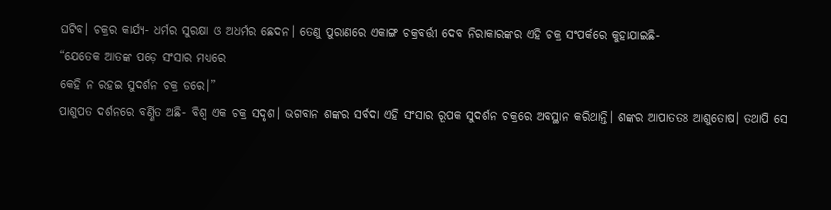ଘଟିବ। ଚକ୍ରର କାର୍ଯ୍ୟ- ଧର୍ମର ସୁରକ୍ଷା ଓ ଅଧର୍ମର ଛେଦନ। ତେଣୁ ପୁରାଣରେ ଏକାଙ୍ଗ ଚକ୍ରବର୍ତ୍ତୀ ଦେବ ନିରାକାରଙ୍କର ଏହି ଚକ୍ର ସଂପର୍କରେ କୁହାଯାଇଛି-
“ଯେତେକ ଆତଙ୍କ ପଡ଼େ ସଂସାର ମଧ୍ୟରେ
କେହି ନ ରହଇ ସୁଦର୍ଶନ ଚକ୍ର ଡରେ।”
ପାଶୁପତ ଦର୍ଶନରେ ବର୍ଣ୍ଣିତ ଅଛି- ବିଶ୍ୱ ଏକ ଚକ୍ର ସଦୃଶ। ଭଗବାନ ଶଙ୍କର ସର୍ବଦା ଏହି ସଂସାର ରୂପକ ସୁଦର୍ଶନ ଚକ୍ରରେ ଅବସ୍ଥାନ କରିଥାନ୍ତି। ଶଙ୍କର ଆପାତତଃ ଆଶୁତୋଷ। ତଥାପି ସେ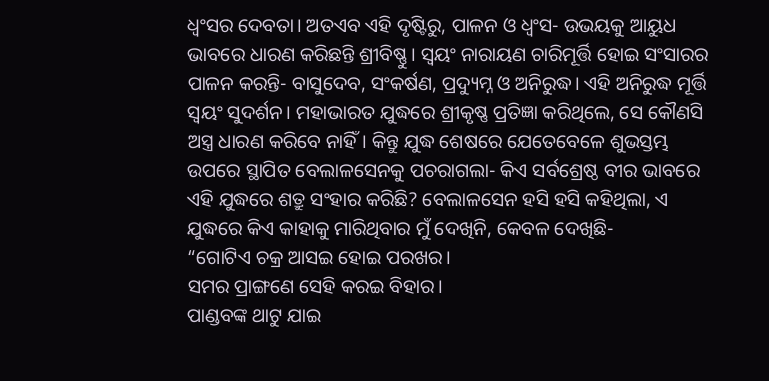ଧ୍ୱଂସର ଦେବତା। ଅତଏବ ଏହି ଦୃଷ୍ଟିରୁ, ପାଳନ ଓ ଧ୍ୱଂସ- ଉଭୟକୁ ଆୟୁଧ ଭାବରେ ଧାରଣ କରିଛନ୍ତି ଶ୍ରୀବିଷ୍ଣୁ। ସ୍ୱୟଂ ନାରାୟଣ ଚାରିମୂର୍ତ୍ତି ହୋଇ ସଂସାରର ପାଳନ କରନ୍ତି- ବାସୁଦେବ, ସଂକର୍ଷଣ, ପ୍ରଦ୍ୟୁମ୍ନ ଓ ଅନିରୁଦ୍ଧ। ଏହି ଅନିରୁଦ୍ଧ ମୂର୍ତ୍ତି ସ୍ୱୟଂ ସୁଦର୍ଶନ। ମହାଭାରତ ଯୁଦ୍ଧରେ ଶ୍ରୀକୃଷ୍ଣ ପ୍ରତିଜ୍ଞା କରିଥିଲେ, ସେ କୌଣସି ଅସ୍ତ୍ର ଧାରଣ କରିବେ ନାହିଁ। କିନ୍ତୁ ଯୁଦ୍ଧ ଶେଷରେ ଯେତେବେଳେ ଶୁଭସ୍ତମ୍ଭ ଉପରେ ସ୍ଥାପିତ ବେଲାଳସେନକୁ ପଚରାଗଲା- କିଏ ସର୍ବଶ୍ରେଷ୍ଠ ବୀର ଭାବରେ ଏହି ଯୁଦ୍ଧରେ ଶତ୍ରୁ ସଂହାର କରିଛି? ବେଲାଳସେନ ହସି ହସି କହିଥିଲା, ଏ ଯୁଦ୍ଧରେ କିଏ କାହାକୁ ମାରିଥିବାର ମୁଁ ଦେଖିନି, କେବଳ ଦେଖିଛି-
“ଗୋଟିଏ ଚକ୍ର ଆସଇ ହୋଇ ପରଖର।
ସମର ପ୍ରାଙ୍ଗଣେ ସେହି କରଇ ବିହାର।
ପାଣ୍ଡବଙ୍କ ଥାଟୁ ଯାଇ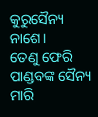କୁରୁସୈନ୍ୟ ନାଶେ।
ତେଣୁ ଫେରି ପାଣ୍ଡବଙ୍କ ସୈନ୍ୟ ମାରି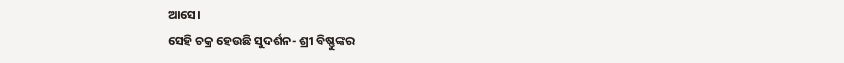ଆସେ।
ସେହି ଚକ୍ର ହେଉଛି ସୁଦର୍ଶନ- ଶ୍ରୀ ବିଷ୍ଣୁଙ୍କର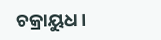ଚକ୍ରାୟୁଧ।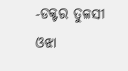-ଡକ୍ଟର ତୁଳସୀ ଓଝା